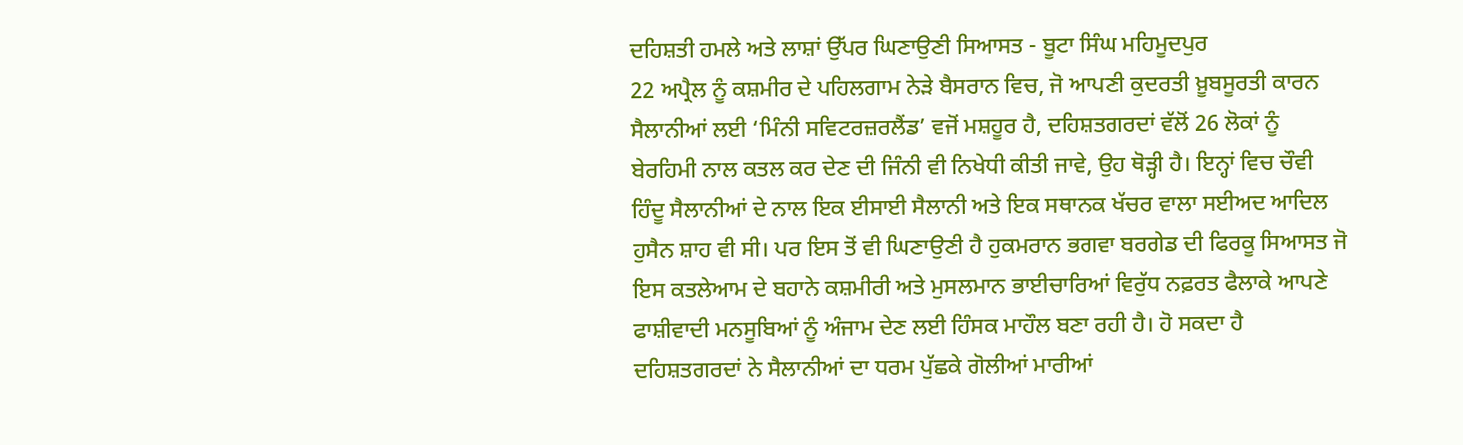ਦਹਿਸ਼ਤੀ ਹਮਲੇ ਅਤੇ ਲਾਸ਼ਾਂ ਉੱਪਰ ਘਿਣਾਉਣੀ ਸਿਆਸਤ - ਬੂਟਾ ਸਿੰਘ ਮਹਿਮੂਦਪੁਰ
22 ਅਪ੍ਰੈਲ ਨੂੰ ਕਸ਼ਮੀਰ ਦੇ ਪਹਿਲਗਾਮ ਨੇੜੇ ਬੈਸਰਾਨ ਵਿਚ, ਜੋ ਆਪਣੀ ਕੁਦਰਤੀ ਖ਼ੂਬਸੂਰਤੀ ਕਾਰਨ ਸੈਲਾਨੀਆਂ ਲਈ ‘ਮਿੰਨੀ ਸਵਿਟਰਜ਼ਰਲੈਂਡ’ ਵਜੋਂ ਮਸ਼ਹੂਰ ਹੈ, ਦਹਿਸ਼ਤਗਰਦਾਂ ਵੱਲੋਂ 26 ਲੋਕਾਂ ਨੂੰ ਬੇਰਹਿਮੀ ਨਾਲ ਕਤਲ ਕਰ ਦੇਣ ਦੀ ਜਿੰਨੀ ਵੀ ਨਿਖੇਧੀ ਕੀਤੀ ਜਾਵੇ, ਉਹ ਥੋੜ੍ਹੀ ਹੈ। ਇਨ੍ਹਾਂ ਵਿਚ ਚੌਵੀ ਹਿੰਦੂ ਸੈਲਾਨੀਆਂ ਦੇ ਨਾਲ ਇਕ ਈਸਾਈ ਸੈਲਾਨੀ ਅਤੇ ਇਕ ਸਥਾਨਕ ਖੱਚਰ ਵਾਲਾ ਸਈਅਦ ਆਦਿਲ ਹੁਸੈਨ ਸ਼ਾਹ ਵੀ ਸੀ। ਪਰ ਇਸ ਤੋਂ ਵੀ ਘਿਣਾਉਣੀ ਹੈ ਹੁਕਮਰਾਨ ਭਗਵਾ ਬਰਗੇਡ ਦੀ ਫਿਰਕੂ ਸਿਆਸਤ ਜੋ ਇਸ ਕਤਲੇਆਮ ਦੇ ਬਹਾਨੇ ਕਸ਼ਮੀਰੀ ਅਤੇ ਮੁਸਲਮਾਨ ਭਾਈਚਾਰਿਆਂ ਵਿਰੁੱਧ ਨਫ਼ਰਤ ਫੈਲਾਕੇ ਆਪਣੇ ਫਾਸ਼ੀਵਾਦੀ ਮਨਸੂਬਿਆਂ ਨੂੰ ਅੰਜਾਮ ਦੇਣ ਲਈ ਹਿੰਸਕ ਮਾਹੌਲ ਬਣਾ ਰਹੀ ਹੈ। ਹੋ ਸਕਦਾ ਹੈ ਦਹਿਸ਼ਤਗਰਦਾਂ ਨੇ ਸੈਲਾਨੀਆਂ ਦਾ ਧਰਮ ਪੁੱਛਕੇ ਗੋਲੀਆਂ ਮਾਰੀਆਂ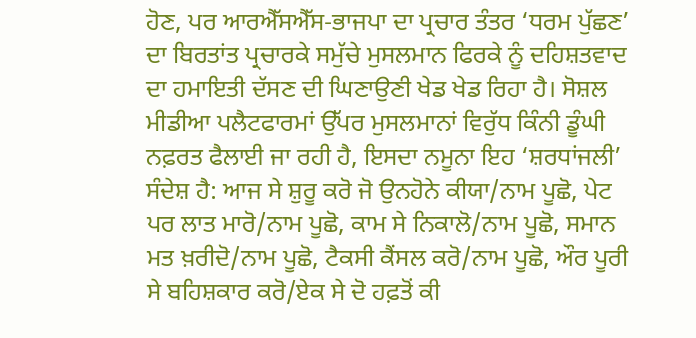ਹੋਣ, ਪਰ ਆਰਐੱਸਐੱਸ-ਭਾਜਪਾ ਦਾ ਪ੍ਰਚਾਰ ਤੰਤਰ ‘ਧਰਮ ਪੁੱਛਣ’ ਦਾ ਬਿਰਤਾਂਤ ਪ੍ਰਚਾਰਕੇ ਸਮੁੱਚੇ ਮੁਸਲਮਾਨ ਫਿਰਕੇ ਨੂੰ ਦਹਿਸ਼ਤਵਾਦ ਦਾ ਹਮਾਇਤੀ ਦੱਸਣ ਦੀ ਘਿਣਾਉਣੀ ਖੇਡ ਖੇਡ ਰਿਹਾ ਹੈ। ਸੋਸ਼ਲ ਮੀਡੀਆ ਪਲੈਟਫਾਰਮਾਂ ਉੱਪਰ ਮੁਸਲਮਾਨਾਂ ਵਿਰੁੱਧ ਕਿੰਨੀ ਡੂੰਘੀ ਨਫ਼ਰਤ ਫੈਲਾਈ ਜਾ ਰਹੀ ਹੈ, ਇਸਦਾ ਨਮੂਨਾ ਇਹ ‘ਸ਼ਰਧਾਂਜਲੀ’ ਸੰਦੇਸ਼ ਹੈ: ਆਜ ਸੇ ਸ਼ੁਰੂ ਕਰੋ ਜੋ ਉਨਹੋਨੇ ਕੀਯਾ/ਨਾਮ ਪੂਛੋ, ਪੇਟ ਪਰ ਲਾਤ ਮਾਰੋ/ਨਾਮ ਪੂਛੋ, ਕਾਮ ਸੇ ਨਿਕਾਲੋ/ਨਾਮ ਪੂਛੋ, ਸਮਾਨ ਮਤ ਖ਼ਰੀਦੋ/ਨਾਮ ਪੂਛੋ, ਟੈਕਸੀ ਕੈਂਸਲ ਕਰੋ/ਨਾਮ ਪੂਛੋ, ਔਰ ਪੂਰੀ ਸੇ ਬਹਿਸ਼ਕਾਰ ਕਰੋ/ਏਕ ਸੇ ਦੋ ਹਫ਼ਤੋਂ ਕੀ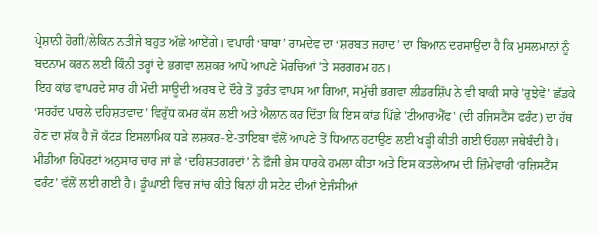ਪ੍ਰੇਸ਼ਾਨੀ ਹੋਗੀ/ਲੇਕਿਨ ਨਤੀਜੇ ਬਹੁਤ ਅੱਛੇ ਆਏਂਗੇ। ਵਪਾਰੀ ‘ਬਾਬਾ’ ਰਾਮਦੇਵ ਦਾ ‘ਸ਼ਰਬਤ ਜਹਾਦ’ ਦਾ ਬਿਆਨ ਦਰਸਾਉਂਦਾ ਹੈ ਕਿ ਮੁਸਲਮਾਨਾਂ ਨੂੰ ਬਦਨਾਮ ਕਰਨ ਲਈ ਕਿੰਨੀ ਤਰ੍ਹਾਂ ਦੇ ਭਗਵਾ ਲਸ਼ਕਰ ਆਪੋ ਆਪਣੇ ਮੋਰਚਿਆਂ ’ਤੇ ਸਰਗਰਮ ਹਨ।
ਇਹ ਕਾਂਡ ਵਾਪਰਦੇ ਸਾਰ ਹੀ ਮੋਦੀ ਸਾਊਦੀ ਅਰਬ ਦੇ ਦੌਰੇ ਤੋਂ ਤੁਰੰਤ ਵਾਪਸ ਆ ਗਿਆ, ਸਮੁੱਚੀ ਭਗਵਾ ਲੀਡਰਸ਼ਿੱਪ ਨੇ ਵੀ ਬਾਕੀ ਸਾਰੇ 'ਰੁਝੇਵੇਂ' ਛੱਡਕੇ ‘ਸਰਹੱਦ ਪਾਰਲੇ ਦਹਿਸ਼ਤਵਾਦ’ ਵਿਰੁੱਧ ਕਮਰ ਕੱਸ ਲਈ ਅਤੇ ਐਲਾਨ ਕਰ ਦਿੱਤਾ ਕਿ ਇਸ ਕਾਂਡ ਪਿੱਛੇ 'ਟੀਆਰਐੱਫ' (ਦੀ ਰਜਿਸਟੈਂਸ ਫਰੰਟ) ਦਾ ਹੱਥ ਹੋਣ ਦਾ ਸ਼ੱਕ ਹੈ ਜੋ ਕੱਟੜ ਇਸਲਾਮਿਕ ਧੜੇ ਲਸ਼ਕਰ-ਏ-ਤਾਇਬਾ ਵੱਲੋਂ ਆਪਣੇ ਤੋਂ ਧਿਆਨ ਹਟਾਉਣ ਲਈ ਖੜ੍ਹੀ ਕੀਤੀ ਗਈ ਓਹਲਾ ਜਥੇਬੰਦੀ ਹੈ। ਮੀਡੀਆ ਰਿਪੋਰਟਾਂ ਅਨੁਸਾਰ ਚਾਰ ਜਾਂ ਛੇ ‘ਦਹਿਸ਼ਤਗਰਦਾਂ’ ਨੇ ਫ਼ੌਜੀ ਭੇਸ ਧਾਰਕੇ ਹਮਲਾ ਕੀਤਾ ਅਤੇ ਇਸ ਕਤਲੇਆਮ ਦੀ ਜ਼ਿੰਮੇਵਾਰੀ ‘ਰਜ਼ਿਸਟੈਂਸ ਫਰੰਟ’ ਵੱਲੋਂ ਲਈ ਗਈ ਹੈ। ਡੂੰਘਾਈ ਵਿਚ ਜਾਂਚ ਕੀਤੇ ਬਿਨਾਂ ਹੀ ਸਟੇਟ ਦੀਆਂ ਏਜੰਸੀਆਂ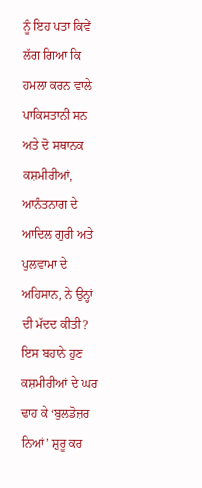ਨੂੰ ਇਹ ਪਤਾ ਕਿਵੇਂ ਲੱਗ ਗਿਆ ਕਿ ਹਮਲਾ ਕਰਨ ਵਾਲੇ ਪਾਕਿਸਤਾਨੀ ਸਨ ਅਤੇ ਦੋ ਸਥਾਨਕ ਕਸ਼ਮੀਰੀਆਂ, ਆਨੰਤਨਾਗ ਦੇ ਆਦਿਲ ਗੁਰੀ ਅਤੇ ਪੁਲਵਾਮਾ ਦੇ ਅਹਿਸਾਨ, ਨੇ ਉਨ੍ਹਾਂ ਦੀ ਮੱਦਦ ਕੀਤੀ? ਇਸ ਬਹਾਨੇ ਹੁਣ ਕਸ਼ਮੀਰੀਆਂ ਦੇ ਘਰ ਢਾਹ ਕੇ ‘ਬੁਲਡੋਜ਼ਰ ਨਿਆਂ’ ਸ਼ੁਰੂ ਕਰ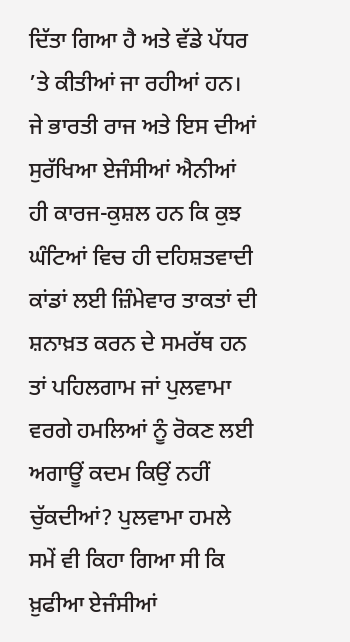ਦਿੱਤਾ ਗਿਆ ਹੈ ਅਤੇ ਵੱਡੇ ਪੱਧਰ ’ਤੇ ਕੀਤੀਆਂ ਜਾ ਰਹੀਆਂ ਹਨ।
ਜੇ ਭਾਰਤੀ ਰਾਜ ਅਤੇ ਇਸ ਦੀਆਂ ਸੁਰੱਖਿਆ ਏਜੰਸੀਆਂ ਐਨੀਆਂ ਹੀ ਕਾਰਜ-ਕੁਸ਼ਲ ਹਨ ਕਿ ਕੁਝ ਘੰਟਿਆਂ ਵਿਚ ਹੀ ਦਹਿਸ਼ਤਵਾਦੀ ਕਾਂਡਾਂ ਲਈ ਜ਼ਿੰਮੇਵਾਰ ਤਾਕਤਾਂ ਦੀ ਸ਼ਨਾਖ਼ਤ ਕਰਨ ਦੇ ਸਮਰੱਥ ਹਨ ਤਾਂ ਪਹਿਲਗਾਮ ਜਾਂ ਪੁਲਵਾਮਾ ਵਰਗੇ ਹਮਲਿਆਂ ਨੂੰ ਰੋਕਣ ਲਈ ਅਗਾਊਂ ਕਦਮ ਕਿਉਂ ਨਹੀਂ ਚੁੱਕਦੀਆਂ? ਪੁਲਵਾਮਾ ਹਮਲੇ ਸਮੇਂ ਵੀ ਕਿਹਾ ਗਿਆ ਸੀ ਕਿ ਖ਼ੁਫੀਆ ਏਜੰਸੀਆਂ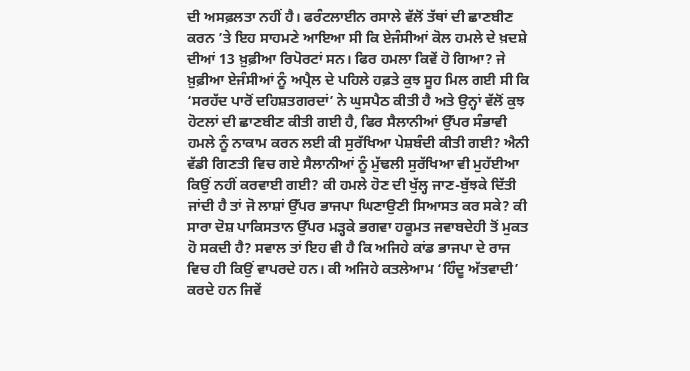ਦੀ ਅਸਫ਼ਲਤਾ ਨਹੀਂ ਹੈ। ਫਰੰਟਲਾਈਨ ਰਸਾਲੇ ਵੱਲੋਂ ਤੱਥਾਂ ਦੀ ਛਾਣਬੀਣ ਕਰਨ ’ਤੇ ਇਹ ਸਾਹਮਣੇ ਆਇਆ ਸੀ ਕਿ ਏਜੰਸੀਆਂ ਕੋਲ ਹਮਲੇ ਦੇ ਖ਼ਦਸ਼ੇ ਦੀਆਂ 13 ਖ਼ੁਫ਼ੀਆ ਰਿਪੋਰਟਾਂ ਸਨ। ਫਿਰ ਹਮਲਾ ਕਿਵੇਂ ਹੋ ਗਿਆ? ਜੇ ਖ਼ੁਫ਼ੀਆ ਏਜੰਸੀਆਂ ਨੂੰ ਅਪ੍ਰੈਲ ਦੇ ਪਹਿਲੇ ਹਫ਼ਤੇ ਕੁਝ ਸੂਹ ਮਿਲ ਗਈ ਸੀ ਕਿ ‘ਸਰਹੱਦ ਪਾਰੋਂ ਦਹਿਸ਼ਤਗਰਦਾਂ’ ਨੇ ਘੁਸਪੈਠ ਕੀਤੀ ਹੈ ਅਤੇ ਉਨ੍ਹਾਂ ਵੱਲੋਂ ਕੁਝ ਹੋਟਲਾਂ ਦੀ ਛਾਣਬੀਣ ਕੀਤੀ ਗਈ ਹੈ, ਫਿਰ ਸੈਲਾਨੀਆਂ ਉੱਪਰ ਸੰਭਾਵੀ ਹਮਲੇ ਨੂੰ ਨਾਕਾਮ ਕਰਨ ਲਈ ਕੀ ਸੁਰੱਖਿਆ ਪੇਸ਼ਬੰਦੀ ਕੀਤੀ ਗਈ? ਐਨੀ ਵੱਡੀ ਗਿਣਤੀ ਵਿਚ ਗਏ ਸੈਲਾਨੀਆਂ ਨੂੰ ਮੁੱਢਲੀ ਸੁਰੱਖਿਆ ਵੀ ਮੁਹੱਈਆ ਕਿਉਂ ਨਹੀਂ ਕਰਵਾਈ ਗਈ? ਕੀ ਹਮਲੇ ਹੋਣ ਦੀ ਖੁੱਲ੍ਹ ਜਾਣ-ਬੁੱਝਕੇ ਦਿੱਤੀ ਜਾਂਦੀ ਹੈ ਤਾਂ ਜੋ ਲਾਸ਼ਾਂ ਉੱਪਰ ਭਾਜਪਾ ਘਿਣਾਉਣੀ ਸਿਆਸਤ ਕਰ ਸਕੇ? ਕੀ ਸਾਰਾ ਦੋਸ਼ ਪਾਕਿਸਤਾਨ ਉੱਪਰ ਮੜ੍ਹਕੇ ਭਗਵਾ ਹਕੂਮਤ ਜਵਾਬਦੇਹੀ ਤੋਂ ਮੁਕਤ ਹੋ ਸਕਦੀ ਹੈ? ਸਵਾਲ ਤਾਂ ਇਹ ਵੀ ਹੈ ਕਿ ਅਜਿਹੇ ਕਾਂਡ ਭਾਜਪਾ ਦੇ ਰਾਜ ਵਿਚ ਹੀ ਕਿਉਂ ਵਾਪਰਦੇ ਹਨ। ਕੀ ਅਜਿਹੇ ਕਤਲੇਆਮ ‘ਹਿੰਦੂ ਅੱਤਵਾਦੀ’ ਕਰਦੇ ਹਨ ਜਿਵੇਂ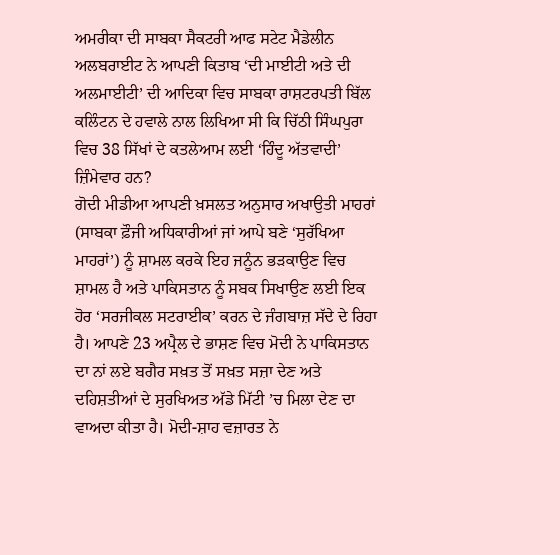ਅਮਰੀਕਾ ਦੀ ਸਾਬਕਾ ਸੈਕਟਰੀ ਆਫ ਸਟੇਟ ਮੈਡੇਲੀਨ ਅਲਬਰਾਈਟ ਨੇ ਆਪਣੀ ਕਿਤਾਬ ‘ਦੀ ਮਾਈਟੀ ਅਤੇ ਦੀ ਅਲਮਾਈਟੀ’ ਦੀ ਆਦਿਕਾ ਵਿਚ ਸਾਬਕਾ ਰਾਸ਼ਟਰਪਤੀ ਬਿੱਲ ਕਲਿੰਟਨ ਦੇ ਹਵਾਲੇ ਨਾਲ ਲਿਖਿਆ ਸੀ ਕਿ ਚਿੱਠੀ ਸਿੰਘਪੁਰਾ ਵਿਚ 38 ਸਿੱਖਾਂ ਦੇ ਕਤਲੇਆਮ ਲਈ ‘ਹਿੰਦੂ ਅੱਤਵਾਦੀ’ ਜ਼ਿੰਮੇਵਾਰ ਹਨ?
ਗੋਦੀ ਮੀਡੀਆ ਆਪਣੀ ਖ਼ਸਲਤ ਅਨੁਸਾਰ ਅਖਾਉਤੀ ਮਾਹਰਾਂ (ਸਾਬਕਾ ਫ਼ੌਜੀ ਅਧਿਕਾਰੀਆਂ ਜਾਂ ਆਪੇ ਬਣੇ ‘ਸੁਰੱਖਿਆ ਮਾਹਰਾਂ’) ਨੂੰ ਸ਼ਾਮਲ ਕਰਕੇ ਇਹ ਜਨੂੰਨ ਭੜਕਾਉਣ ਵਿਚ ਸ਼ਾਮਲ ਹੈ ਅਤੇ ਪਾਕਿਸਤਾਨ ਨੂੰ ਸਬਕ ਸਿਖਾਉਣ ਲਈ ਇਕ ਹੋਰ ‘ਸਰਜੀਕਲ ਸਟਰਾਈਕ’ ਕਰਨ ਦੇ ਜੰਗਬਾਜ਼ ਸੱਦੇ ਦੇ ਰਿਹਾ ਹੈ। ਆਪਣੇ 23 ਅਪ੍ਰੈਲ ਦੇ ਭਾਸ਼ਣ ਵਿਚ ਮੋਦੀ ਨੇ ਪਾਕਿਸਤਾਨ ਦਾ ਨਾਂ ਲਏ ਬਗੈਰ ਸਖ਼ਤ ਤੋਂ ਸਖ਼ਤ ਸਜ਼ਾ ਦੇਣ ਅਤੇ ਦਹਿਸ਼ਤੀਆਂ ਦੇ ਸੁਰਖਿਅਤ ਅੱਡੇ ਮਿੱਟੀ ’ਚ ਮਿਲਾ ਦੇਣ ਦਾ ਵਾਅਦਾ ਕੀਤਾ ਹੈ। ਮੋਦੀ-ਸ਼ਾਹ ਵਜ਼ਾਰਤ ਨੇ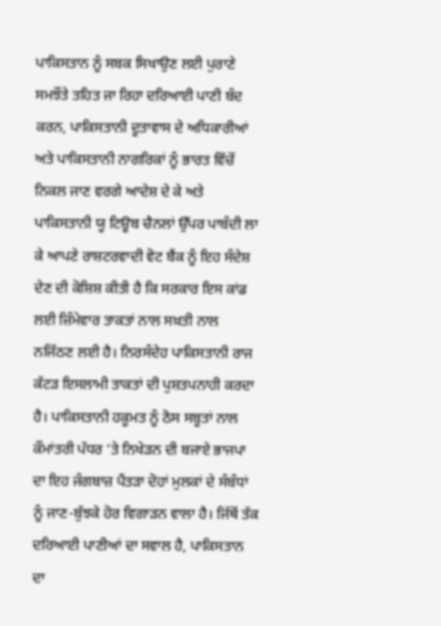ਪਾਕਿਸਤਾਨ ਨੂੰ ਸਬਕ ਸਿਖਾਉਣ ਲਈ ਪੁਰਾਣੇ ਸਮਝੌਤੇ ਤਹਿਤ ਜਾ ਰਿਹਾ ਦਰਿਆਈ ਪਾਣੀ ਬੰਦ ਕਰਨ, ਪਾਕਿਸਤਾਨੀ ਦੂਤਾਵਾਸ ਦੇ ਅਧਿਕਾਰੀਆਂ ਅਤੇ ਪਾਕਿਸਤਾਨੀ ਨਾਗਰਿਕਾਂ ਨੂੰ ਭਾਰਤ ਵਿੱਚੋਂ ਨਿਕਲ ਜਾਣ ਵਰਗੇ ਆਦੇਸ਼ ਦੇ ਕੇ ਅਤੇ ਪਾਕਿਸਤਾਨੀ ਯੂ ਟਿਊਬ ਚੈਨਲਾਂ ਉੱਪਰ ਪਾਬੰਦੀ ਲਾ ਕੇ ਆਪਣੇ ਰਾਸ਼ਟਰਵਾਦੀ ਵੋਟ ਬੈਂਕ ਨੂੰ ਇਹ ਸੰਦੇਸ਼ ਦੇਣ ਦੀ ਕੋਸ਼ਿਸ਼ ਕੀਤੀ ਹੈ ਕਿ ਸਰਕਾਰ ਇਸ ਕਾਂਡ ਲਈ ਜ਼ਿੰਮੇਵਾਰ ਤਾਕਤਾਂ ਨਾਲ ਸਖ਼ਤੀ ਨਾਲ ਨਜਿੱਠਣ ਲਈ ਹੈ। ਨਿਰਸੰਦੇਹ ਪਾਕਿਸਤਾਨੀ ਰਾਜ ਕੱਟੜ ਇਸਲਾਮੀ ਤਾਕਤਾਂ ਦੀ ਪੁਸ਼ਤਪਨਾਹੀ ਕਰਦਾ ਹੈ। ਪਾਕਿਸਤਾਨੀ ਹਕੂਮਤ ਨੂੰ ਠੋਸ ਸਬੂਤਾਂ ਨਾਲ ਕੌਮਾਂਤਰੀ ਪੱਧਰ ’ਤੇ ਨਿਖੇੜਨ ਦੀ ਬਜਾਏ ਭਾਜਪਾ ਦਾ ਇਹ ਜੰਗਬਾਜ਼ ਪੈਂਤੜਾ ਦੋਹਾਂ ਮੁਲਕਾਂ ਦੇ ਸੰਬੰਧਾਂ ਨੂੰ ਜਾਣ-ਬੁੱਝਕੇ ਹੋਰ ਵਿਗਾੜਨ ਵਾਲਾ ਹੈ। ਜਿੱਥੋਂ ਤੱਕ ਦਰਿਆਈ ਪਾਣੀਆਂ ਦਾ ਸਵਾਲ ਹੈ, ਪਾਕਿਸਤਾਨ ਦਾ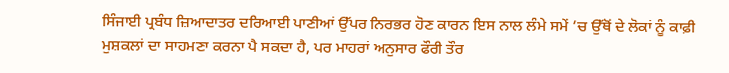ਸਿੰਜਾਈ ਪ੍ਰਬੰਧ ਜ਼ਿਆਦਾਤਰ ਦਰਿਆਈ ਪਾਣੀਆਂ ਉੱਪਰ ਨਿਰਭਰ ਹੋਣ ਕਾਰਨ ਇਸ ਨਾਲ ਲੰਮੇ ਸਮੇਂ ’ਚ ਉੱਥੋਂ ਦੇ ਲੋਕਾਂ ਨੂੰ ਕਾਫ਼ੀ ਮੁਸ਼ਕਲਾਂ ਦਾ ਸਾਹਮਣਾ ਕਰਨਾ ਪੈ ਸਕਦਾ ਹੈ, ਪਰ ਮਾਹਰਾਂ ਅਨੁਸਾਰ ਫੌਰੀ ਤੌਰ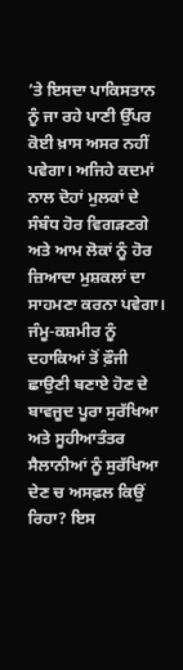’ਤੇ ਇਸਦਾ ਪਾਕਿਸਤਾਨ ਨੂੰ ਜਾ ਰਹੇ ਪਾਣੀ ਉੱਪਰ ਕੋਈ ਖ਼ਾਸ ਅਸਰ ਨਹੀਂ ਪਵੇਗਾ। ਅਜਿਹੇ ਕਦਮਾਂ ਨਾਲ ਦੋਹਾਂ ਮੁਲਕਾਂ ਦੇ ਸੰਬੰਧ ਹੋਰ ਵਿਗੜਣਗੇ ਅਤੇ ਆਮ ਲੋਕਾਂ ਨੂੰ ਹੋਰ ਜ਼ਿਆਦਾ ਮੁਸ਼ਕਲਾਂ ਦਾ ਸਾਹਮਣਾ ਕਰਨਾ ਪਵੇਗਾ।
ਜੰਮੂ-ਕਸ਼ਮੀਰ ਨੂੰ ਦਹਾਕਿਆਂ ਤੋਂ ਫ਼ੌਜੀ ਛਾਉਣੀ ਬਣਾਏ ਹੋਣ ਦੇ ਬਾਵਜੂਦ ਪੂਰਾ ਸੁਰੱਖਿਆ ਅਤੇ ਸੂਹੀਆਤੰਤਰ ਸੈਲਾਨੀਆਂ ਨੂੰ ਸੁਰੱਖਿਆ ਦੇਣ ਚ ਅਸਫ਼ਲ ਕਿਉਂ ਰਿਹਾ? ਇਸ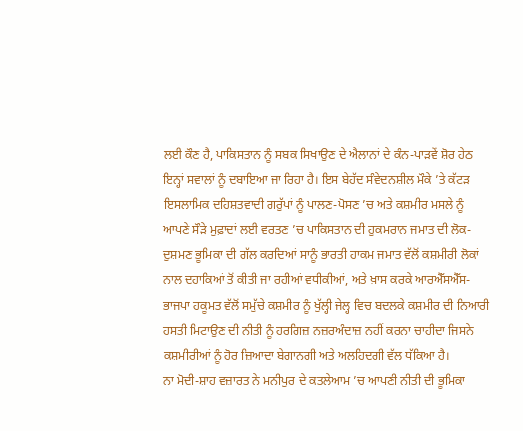ਲਈ ਕੌਣ ਹੈ, ਪਾਕਿਸਤਾਨ ਨੂੰ ਸਬਕ ਸਿਖਾਉਣ ਦੇ ਐਲਾਨਾਂ ਦੇ ਕੰਨ-ਪਾੜਵੇਂ ਸ਼ੋਰ ਹੇਠ ਇਨ੍ਹਾਂ ਸਵਾਲਾਂ ਨੂੰ ਦਬਾਇਆ ਜਾ ਰਿਹਾ ਹੈ। ਇਸ ਬੇਹੱਦ ਸੰਵੇਦਨਸ਼ੀਲ ਮੌਕੇ ’ਤੇ ਕੱਟੜ ਇਸਲਾਮਿਕ ਦਹਿਸ਼ਤਵਾਦੀ ਗਰੁੱਪਾਂ ਨੂੰ ਪਾਲਣ-ਪੋਸਣ ’ਚ ਅਤੇ ਕਸ਼ਮੀਰ ਮਸਲੇ ਨੂੰ ਆਪਣੇ ਸੌੜੇ ਮੁਫ਼ਾਦਾਂ ਲਈ ਵਰਤਣ ’ਚ ਪਾਕਿਸਤਾਨ ਦੀ ਹੁਕਮਰਾਨ ਜਮਾਤ ਦੀ ਲੋਕ-ਦੁਸ਼ਮਣ ਭੂਮਿਕਾ ਦੀ ਗੱਲ ਕਰਦਿਆਂ ਸਾਨੂੰ ਭਾਰਤੀ ਹਾਕਮ ਜਮਾਤ ਵੱਲੋਂ ਕਸ਼ਮੀਰੀ ਲੋਕਾਂ ਨਾਲ ਦਹਾਕਿਆਂ ਤੋਂ ਕੀਤੀ ਜਾ ਰਹੀਆਂ ਵਧੀਕੀਆਂ, ਅਤੇ ਖ਼ਾਸ ਕਰਕੇ ਆਰਐੱਸਐੱਸ-ਭਾਜਪਾ ਹਕੂਮਤ ਵੱਲੋਂ ਸਮੁੱਚੇ ਕਸ਼ਮੀਰ ਨੂੰ ਖੁੱਲ੍ਹੀ ਜੇਲ੍ਹ ਵਿਚ ਬਦਲਕੇ ਕਸ਼ਮੀਰ ਦੀ ਨਿਆਰੀ ਹਸਤੀ ਮਿਟਾਉਣ ਦੀ ਨੀਤੀ ਨੂੰ ਹਰਗਿਜ਼ ਨਜ਼ਰਅੰਦਾਜ਼ ਨਹੀਂ ਕਰਨਾ ਚਾਹੀਦਾ ਜਿਸਨੇ ਕਸ਼ਮੀਰੀਆਂ ਨੂੰ ਹੋਰ ਜ਼ਿਆਦਾ ਬੇਗਾਨਗੀ ਅਤੇ ਅਲਹਿਦਗੀ ਵੱਲ ਧੱਕਿਆ ਹੈ।
ਨਾ ਮੋਦੀ-ਸ਼ਾਹ ਵਜ਼ਾਰਤ ਨੇ ਮਨੀਪੁਰ ਦੇ ਕਤਲੇਆਮ ’ਚ ਆਪਣੀ ਨੀਤੀ ਦੀ ਭੂਮਿਕਾ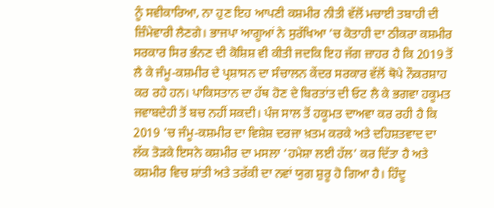ਨੂੰ ਸਵੀਕਾਰਿਆ, ਨਾ ਹੁਣ ਇਹ ਆਪਣੀ ਕਸ਼ਮੀਰ ਨੀਤੀ ਵੱਲੋਂ ਮਚਾਈ ਤਬਾਹੀ ਦੀ ਜ਼ਿੰਮੇਵਾਰੀ ਲੈਣਗੇ। ਭਾਜਪਾ ਆਗੂਆਂ ਨੇ ਸੁਰੱਖਿਆ ’ਚ ਕੋਤਾਹੀ ਦਾ ਠੀਕਰਾ ਕਸ਼ਮੀਰ ਸਰਕਾਰ ਸਿਰ ਭੰਨਣ ਦੀ ਕੋਸ਼ਿਸ਼ ਵੀ ਕੀਤੀ ਜਦਕਿ ਇਹ ਜੱਗ ਜ਼ਾਹਰ ਹੈ ਕਿ 2019 ਤੋਂ ਲੈ ਕੇ ਜੰਮੂ-ਕਸ਼ਮੀਰ ਦੇ ਪ੍ਰਸ਼ਾਸਨ ਦਾ ਸੰਚਾਲਨ ਕੇਂਦਰ ਸਰਕਾਰ ਵੱਲੋਂ ਥੋਪੇ ਨੌਕਰਸ਼ਾਹ ਕਰ ਰਹੇ ਹਨ। ਪਾਕਿਸਤਾਨ ਦਾ ਹੱਥ ਹੋਣ ਦੇ ਬਿਰਤਾਂਤ ਦੀ ਓਟ ਲੈ ਕੇ ਭਗਵਾ ਹਕੂਮਤ ਜਵਾਬਦੇਹੀ ਤੋਂ ਬਚ ਨਹੀਂ ਸਕਦੀ। ਪੰਜ ਸਾਲ ਤੋਂ ਹਕੂਮਤ ਦਾਅਵਾ ਕਰ ਰਹੀ ਹੈ ਕਿ 2019 ’ਚ ਜੰਮੂ-ਕਸ਼ਮੀਰ ਦਾ ਵਿਸ਼ੇਸ਼ ਦਰਜਾ ਖ਼ਤਮ ਕਰਕੇ ਅਤੇ ਦਹਿਸ਼ਤਵਾਦ ਦਾ ਲੱਕ ਤੋੜਕੇ ਇਸਨੇ ਕਸ਼ਮੀਰ ਦਾ ਮਸਲਾ ‘ਹਮੇਸ਼ਾ ਲਈ ਹੱਲ’ ਕਰ ਦਿੱਤਾ ਹੈ ਅਤੇ ਕਸ਼ਮੀਰ ਵਿਚ ਸ਼ਾਂਤੀ ਅਤੇ ਤਰੱਕੀ ਦਾ ਨਵਾਂ ਯੁਗ ਸ਼ੁਰੂ ਹੋ ਗਿਆ ਹੈ। ਹਿੰਦੂ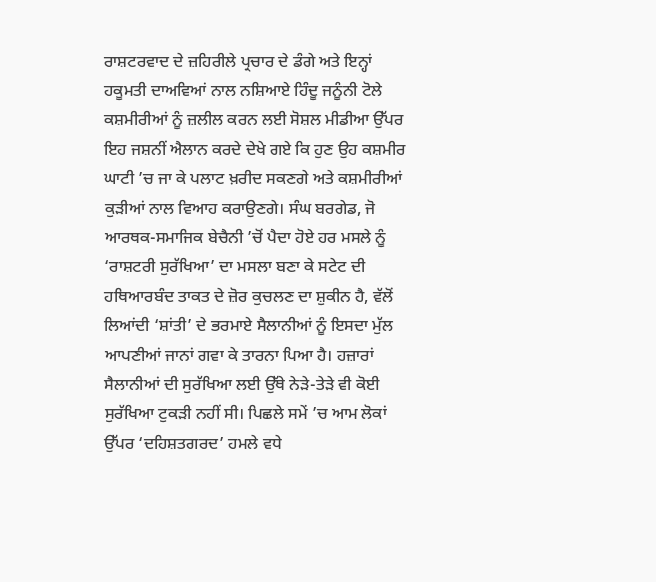ਰਾਸ਼ਟਰਵਾਦ ਦੇ ਜ਼ਹਿਰੀਲੇ ਪ੍ਰਚਾਰ ਦੇ ਡੰਗੇ ਅਤੇ ਇਨ੍ਹਾਂ ਹਕੂਮਤੀ ਦਾਅਵਿਆਂ ਨਾਲ ਨਸ਼ਿਆਏ ਹਿੰਦੂ ਜਨੂੰਨੀ ਟੋਲੇ ਕਸ਼ਮੀਰੀਆਂ ਨੂੰ ਜ਼ਲੀਲ ਕਰਨ ਲਈ ਸੋਸ਼ਲ ਮੀਡੀਆ ਉੱਪਰ ਇਹ ਜਸ਼ਨੀਂ ਐਲਾਨ ਕਰਦੇ ਦੇਖੇ ਗਏ ਕਿ ਹੁਣ ਉਹ ਕਸ਼ਮੀਰ ਘਾਟੀ ’ਚ ਜਾ ਕੇ ਪਲਾਟ ਖ਼ਰੀਦ ਸਕਣਗੇ ਅਤੇ ਕਸ਼ਮੀਰੀਆਂ ਕੁੜੀਆਂ ਨਾਲ ਵਿਆਹ ਕਰਾਉਣਗੇ। ਸੰਘ ਬਰਗੇਡ, ਜੋ ਆਰਥਕ-ਸਮਾਜਿਕ ਬੇਚੈਨੀ ’ਚੋਂ ਪੈਦਾ ਹੋਏ ਹਰ ਮਸਲੇ ਨੂੰ ‘ਰਾਸ਼ਟਰੀ ਸੁਰੱਖਿਆ’ ਦਾ ਮਸਲਾ ਬਣਾ ਕੇ ਸਟੇਟ ਦੀ ਹਥਿਆਰਬੰਦ ਤਾਕਤ ਦੇ ਜ਼ੋਰ ਕੁਚਲਣ ਦਾ ਸ਼ੁਕੀਨ ਹੈ, ਵੱਲੋਂ ਲਿਆਂਦੀ ‘ਸ਼ਾਂਤੀ’ ਦੇ ਭਰਮਾਏ ਸੈਲਾਨੀਆਂ ਨੂੰ ਇਸਦਾ ਮੁੱਲ ਆਪਣੀਆਂ ਜਾਨਾਂ ਗਵਾ ਕੇ ਤਾਰਨਾ ਪਿਆ ਹੈ। ਹਜ਼ਾਰਾਂ ਸੈਲਾਨੀਆਂ ਦੀ ਸੁਰੱਖਿਆ ਲਈ ਉੱਥੇ ਨੇੜੇ-ਤੇੜੇ ਵੀ ਕੋਈ ਸੁਰੱਖਿਆ ਟੁਕੜੀ ਨਹੀਂ ਸੀ। ਪਿਛਲੇ ਸਮੇਂ ’ਚ ਆਮ ਲੋਕਾਂ ਉੱਪਰ ‘ਦਹਿਸ਼ਤਗਰਦ’ ਹਮਲੇ ਵਧੇ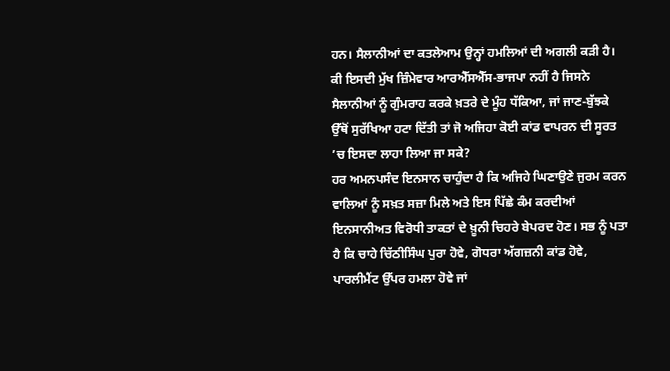ਹਨ। ਸੈਲਾਨੀਆਂ ਦਾ ਕਤਲੇਆਮ ਉਨ੍ਹਾਂ ਹਮਲਿਆਂ ਦੀ ਅਗਲੀ ਕੜੀ ਹੈ। ਕੀ ਇਸਦੀ ਮੁੱਖ ਜ਼ਿੰਮੇਵਾਰ ਆਰਐੱਸਐੱਸ-ਭਾਜਪਾ ਨਹੀਂ ਹੈ ਜਿਸਨੇ ਸੈਲਾਨੀਆਂ ਨੂੰ ਗੁੰਮਰਾਹ ਕਰਕੇ ਖ਼ਤਰੇ ਦੇ ਮੂੰਹ ਧੱਕਿਆ, ਜਾਂ ਜਾਣ-ਬੁੱਝਕੇ ਉੱਥੋਂ ਸੁਰੱਖਿਆ ਹਟਾ ਦਿੱਤੀ ਤਾਂ ਜੋ ਅਜਿਹਾ ਕੋਈ ਕਾਂਡ ਵਾਪਰਨ ਦੀ ਸੂਰਤ ’ਚ ਇਸਦਾ ਲਾਹਾ ਲਿਆ ਜਾ ਸਕੇ?
ਹਰ ਅਮਨਪਸੰਦ ਇਨਸਾਨ ਚਾਹੁੰਦਾ ਹੈ ਕਿ ਅਜਿਹੇ ਘਿਣਾਉਣੇ ਜੁਰਮ ਕਰਨ ਵਾਲਿਆਂ ਨੂੰ ਸਖ਼ਤ ਸਜ਼ਾ ਮਿਲੇ ਅਤੇ ਇਸ ਪਿੱਛੇ ਕੰਮ ਕਰਦੀਆਂ ਇਨਸਾਨੀਅਤ ਵਿਰੋਧੀ ਤਾਕਤਾਂ ਦੇ ਖ਼ੂਨੀ ਚਿਹਰੇ ਬੇਪਰਦ ਹੋਣ। ਸਭ ਨੂੰ ਪਤਾ ਹੈ ਕਿ ਚਾਹੇ ਚਿੱਠੀਸਿੰਘ ਪੁਰਾ ਹੋਵੇ, ਗੋਧਰਾ ਅੱਗਜ਼ਨੀ ਕਾਂਡ ਹੋਵੇ, ਪਾਰਲੀਮੈਂਟ ਉੱਪਰ ਹਮਲਾ ਹੋਵੇ ਜਾਂ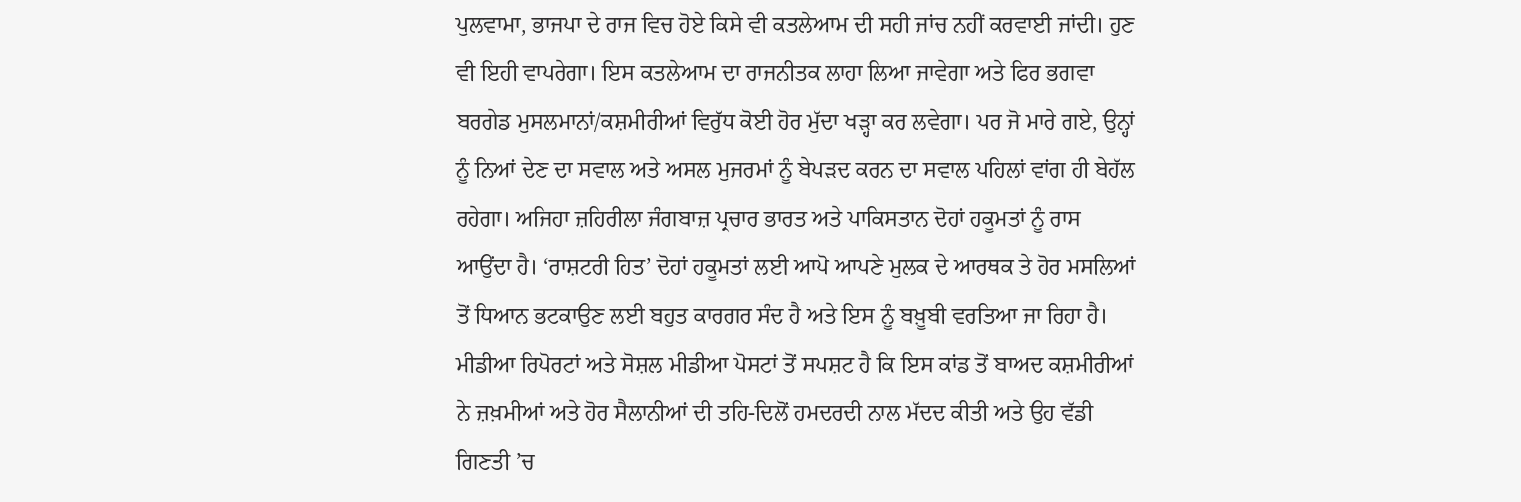ਪੁਲਵਾਮਾ, ਭਾਜਪਾ ਦੇ ਰਾਜ ਵਿਚ ਹੋਏ ਕਿਸੇ ਵੀ ਕਤਲੇਆਮ ਦੀ ਸਹੀ ਜਾਂਚ ਨਹੀਂ ਕਰਵਾਈ ਜਾਂਦੀ। ਹੁਣ ਵੀ ਇਹੀ ਵਾਪਰੇਗਾ। ਇਸ ਕਤਲੇਆਮ ਦਾ ਰਾਜਨੀਤਕ ਲਾਹਾ ਲਿਆ ਜਾਵੇਗਾ ਅਤੇ ਫਿਰ ਭਗਵਾ ਬਰਗੇਡ ਮੁਸਲਮਾਨਾਂ/ਕਸ਼ਮੀਰੀਆਂ ਵਿਰੁੱਧ ਕੋਈ ਹੋਰ ਮੁੱਦਾ ਖੜ੍ਹਾ ਕਰ ਲਵੇਗਾ। ਪਰ ਜੋ ਮਾਰੇ ਗਏ, ਉਨ੍ਹਾਂ ਨੂੰ ਨਿਆਂ ਦੇਣ ਦਾ ਸਵਾਲ ਅਤੇ ਅਸਲ ਮੁਜਰਮਾਂ ਨੂੰ ਬੇਪੜਦ ਕਰਨ ਦਾ ਸਵਾਲ ਪਹਿਲਾਂ ਵਾਂਗ ਹੀ ਬੇਹੱਲ ਰਹੇਗਾ। ਅਜਿਹਾ ਜ਼ਹਿਰੀਲਾ ਜੰਗਬਾਜ਼ ਪ੍ਰਚਾਰ ਭਾਰਤ ਅਤੇ ਪਾਕਿਸਤਾਨ ਦੋਹਾਂ ਹਕੂਮਤਾਂ ਨੂੰ ਰਾਸ ਆਉਂਦਾ ਹੈ। ‘ਰਾਸ਼ਟਰੀ ਹਿਤ’ ਦੋਹਾਂ ਹਕੂਮਤਾਂ ਲਈ ਆਪੋ ਆਪਣੇ ਮੁਲਕ ਦੇ ਆਰਥਕ ਤੇ ਹੋਰ ਮਸਲਿਆਂ ਤੋਂ ਧਿਆਨ ਭਟਕਾਉਣ ਲਈ ਬਹੁਤ ਕਾਰਗਰ ਸੰਦ ਹੈ ਅਤੇ ਇਸ ਨੂੰ ਬਖ਼ੂਬੀ ਵਰਤਿਆ ਜਾ ਰਿਹਾ ਹੈ।
ਮੀਡੀਆ ਰਿਪੋਰਟਾਂ ਅਤੇ ਸੋਸ਼ਲ ਮੀਡੀਆ ਪੋਸਟਾਂ ਤੋਂ ਸਪਸ਼ਟ ਹੈ ਕਿ ਇਸ ਕਾਂਡ ਤੋਂ ਬਾਅਦ ਕਸ਼ਮੀਰੀਆਂ ਨੇ ਜ਼ਖ਼ਮੀਆਂ ਅਤੇ ਹੋਰ ਸੈਲਾਨੀਆਂ ਦੀ ਤਹਿ-ਦਿਲੋਂ ਹਮਦਰਦੀ ਨਾਲ ਮੱਦਦ ਕੀਤੀ ਅਤੇ ਉਹ ਵੱਡੀ ਗਿਣਤੀ ’ਚ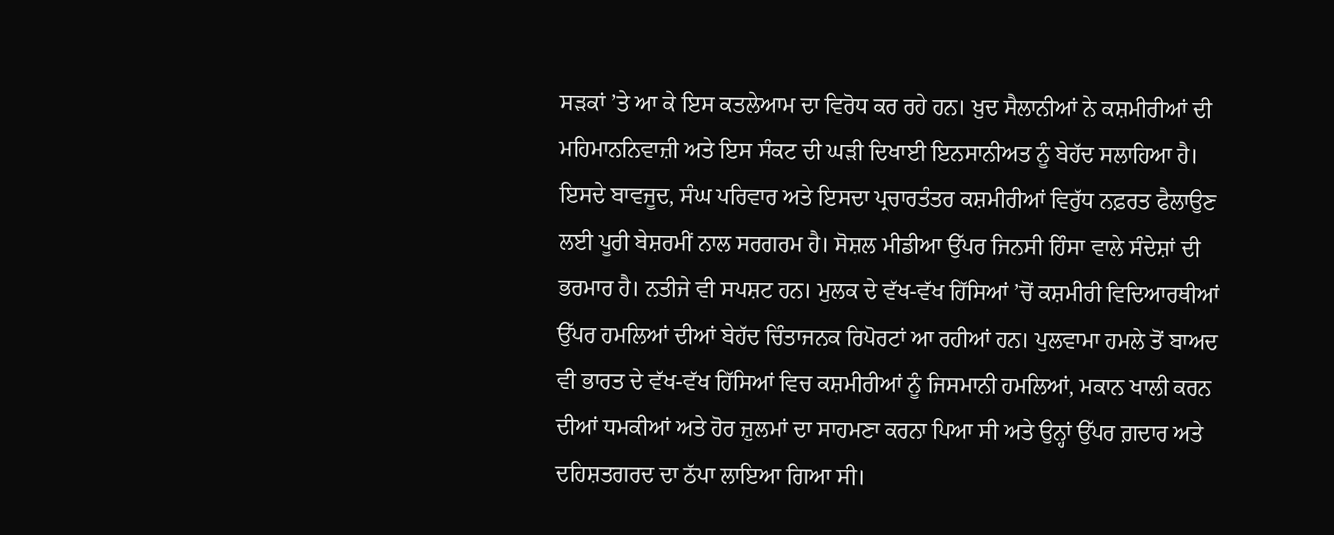ਸੜਕਾਂ ’ਤੇ ਆ ਕੇ ਇਸ ਕਤਲੇਆਮ ਦਾ ਵਿਰੋਧ ਕਰ ਰਹੇ ਹਨ। ਖ਼ੁਦ ਸੈਲਾਨੀਆਂ ਨੇ ਕਸ਼ਮੀਰੀਆਂ ਦੀ ਮਹਿਮਾਨਨਿਵਾਜ਼ੀ ਅਤੇ ਇਸ ਸੰਕਟ ਦੀ ਘੜੀ ਦਿਖਾਈ ਇਨਸਾਨੀਅਤ ਨੂੰ ਬੇਹੱਦ ਸਲਾਹਿਆ ਹੈ। ਇਸਦੇ ਬਾਵਜੂਦ, ਸੰਘ ਪਰਿਵਾਰ ਅਤੇ ਇਸਦਾ ਪ੍ਰਚਾਰਤੰਤਰ ਕਸ਼ਮੀਰੀਆਂ ਵਿਰੁੱਧ ਨਫ਼ਰਤ ਫੈਲਾਉਣ ਲਈ ਪੂਰੀ ਬੇਸ਼ਰਮੀਂ ਨਾਲ ਸਰਗਰਮ ਹੈ। ਸੋਸ਼ਲ ਮੀਡੀਆ ਉੱਪਰ ਜਿਨਸੀ ਹਿੰਸਾ ਵਾਲੇ ਸੰਦੇਸ਼ਾਂ ਦੀ ਭਰਮਾਰ ਹੈ। ਨਤੀਜੇ ਵੀ ਸਪਸ਼ਟ ਹਨ। ਮੁਲਕ ਦੇ ਵੱਖ-ਵੱਖ ਹਿੱਸਿਆਂ ’ਚੋਂ ਕਸ਼ਮੀਰੀ ਵਿਦਿਆਰਥੀਆਂ ਉੱਪਰ ਹਮਲਿਆਂ ਦੀਆਂ ਬੇਹੱਦ ਚਿੰਤਾਜਨਕ ਰਿਪੋਰਟਾਂ ਆ ਰਹੀਆਂ ਹਨ। ਪੁਲਵਾਮਾ ਹਮਲੇ ਤੋਂ ਬਾਅਦ ਵੀ ਭਾਰਤ ਦੇ ਵੱਖ-ਵੱਖ ਹਿੱਸਿਆਂ ਵਿਚ ਕਸ਼ਮੀਰੀਆਂ ਨੂੰ ਜਿਸਮਾਨੀ ਹਮਲਿਆਂ, ਮਕਾਨ ਖਾਲੀ ਕਰਨ ਦੀਆਂ ਧਮਕੀਆਂ ਅਤੇ ਹੋਰ ਜ਼ੁਲਮਾਂ ਦਾ ਸਾਹਮਣਾ ਕਰਨਾ ਪਿਆ ਸੀ ਅਤੇ ਉਨ੍ਹਾਂ ਉੱਪਰ ਗ਼ਦਾਰ ਅਤੇ ਦਹਿਸ਼ਤਗਰਦ ਦਾ ਠੱਪਾ ਲਾਇਆ ਗਿਆ ਸੀ।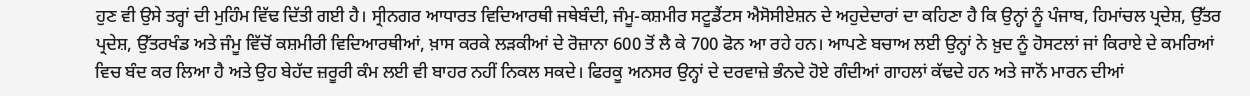ਹੁਣ ਵੀ ਉਸੇ ਤਰ੍ਹਾਂ ਦੀ ਮੁਹਿੰਮ ਵਿੱਢ ਦਿੱਤੀ ਗਈ ਹੈ। ਸ੍ਰੀਨਗਰ ਆਧਾਰਤ ਵਿਦਿਆਰਥੀ ਜਥੇਬੰਦੀ, ਜੰਮੂ-ਕਸ਼ਮੀਰ ਸਟੂਡੈਂਟਸ ਐਸੋਸੀਏਸ਼ਨ ਦੇ ਅਹੁਦੇਦਾਰਾਂ ਦਾ ਕਹਿਣਾ ਹੈ ਕਿ ਉਨ੍ਹਾਂ ਨੂੰ ਪੰਜਾਬ, ਹਿਮਾਂਚਲ ਪ੍ਰਦੇਸ਼, ਉੱਤਰ ਪ੍ਰਦੇਸ਼, ਉੱਤਰਖੰਡ ਅਤੇ ਜੰਮੂ ਵਿੱਚੋਂ ਕਸ਼ਮੀਰੀ ਵਿਦਿਆਰਥੀਆਂ, ਖ਼ਾਸ ਕਰਕੇ ਲੜਕੀਆਂ ਦੇ ਰੋਜ਼ਾਨਾ 600 ਤੋਂ ਲੈ ਕੇ 700 ਫੋਨ ਆ ਰਹੇ ਹਨ। ਆਪਣੇ ਬਚਾਅ ਲਈ ਉਨ੍ਹਾਂ ਨੇ ਖ਼ੁਦ ਨੂੰ ਹੋਸਟਲਾਂ ਜਾਂ ਕਿਰਾਏ ਦੇ ਕਮਰਿਆਂ ਵਿਚ ਬੰਦ ਕਰ ਲਿਆ ਹੈ ਅਤੇ ਉਹ ਬੇਹੱਦ ਜ਼ਰੂਰੀ ਕੰਮ ਲਈ ਵੀ ਬਾਹਰ ਨਹੀਂ ਨਿਕਲ ਸਕਦੇ। ਫਿਰਕੂ ਅਨਸਰ ਉਨ੍ਹਾਂ ਦੇ ਦਰਵਾਜ਼ੇ ਭੰਨਦੇ ਹੋਏ ਗੰਦੀਆਂ ਗਾਹਲਾਂ ਕੱਢਦੇ ਹਨ ਅਤੇ ਜਾਨੋਂ ਮਾਰਨ ਦੀਆਂ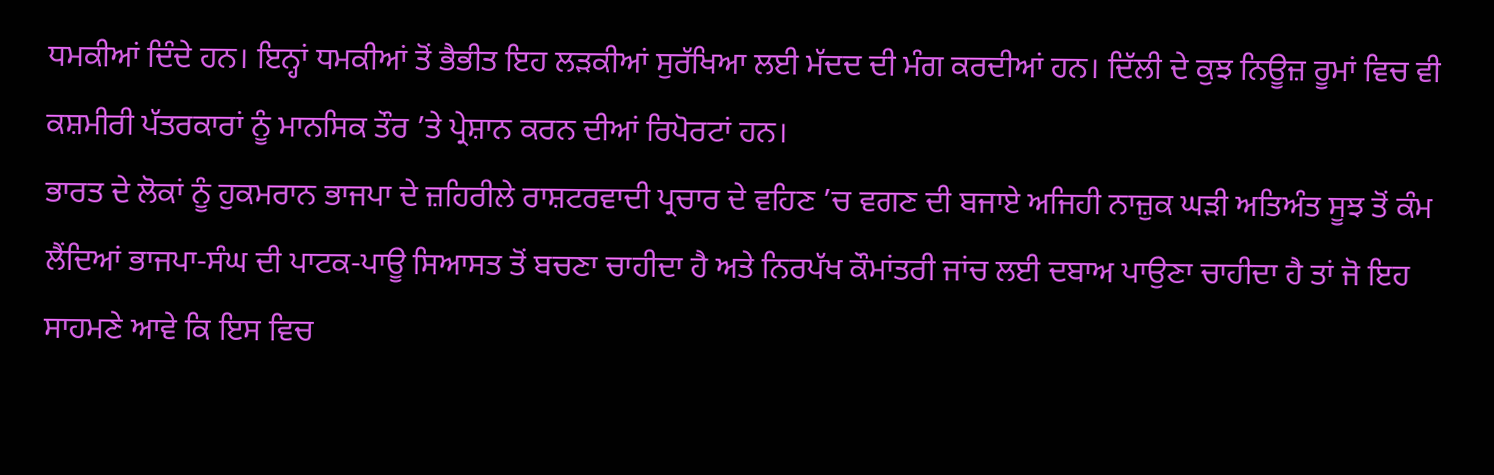ਧਮਕੀਆਂ ਦਿੰਦੇ ਹਨ। ਇਨ੍ਹਾਂ ਧਮਕੀਆਂ ਤੋਂ ਭੈਭੀਤ ਇਹ ਲੜਕੀਆਂ ਸੁਰੱਖਿਆ ਲਈ ਮੱਦਦ ਦੀ ਮੰਗ ਕਰਦੀਆਂ ਹਨ। ਦਿੱਲੀ ਦੇ ਕੁਝ ਨਿਊਜ਼ ਰੂਮਾਂ ਵਿਚ ਵੀ ਕਸ਼ਮੀਰੀ ਪੱਤਰਕਾਰਾਂ ਨੂੰ ਮਾਨਸਿਕ ਤੌਰ ’ਤੇ ਪ੍ਰੇਸ਼ਾਨ ਕਰਨ ਦੀਆਂ ਰਿਪੋਰਟਾਂ ਹਨ।
ਭਾਰਤ ਦੇ ਲੋਕਾਂ ਨੂੰ ਹੁਕਮਰਾਨ ਭਾਜਪਾ ਦੇ ਜ਼ਹਿਰੀਲੇ ਰਾਸ਼ਟਰਵਾਦੀ ਪ੍ਰਚਾਰ ਦੇ ਵਹਿਣ ’ਚ ਵਗਣ ਦੀ ਬਜਾਏ ਅਜਿਹੀ ਨਾਜ਼ੁਕ ਘੜੀ ਅਤਿਅੰਤ ਸੂਝ ਤੋਂ ਕੰਮ ਲੈਂਦਿਆਂ ਭਾਜਪਾ-ਸੰਘ ਦੀ ਪਾਟਕ-ਪਾਊ ਸਿਆਸਤ ਤੋਂ ਬਚਣਾ ਚਾਹੀਦਾ ਹੈ ਅਤੇ ਨਿਰਪੱਖ ਕੌਮਾਂਤਰੀ ਜਾਂਚ ਲਈ ਦਬਾਅ ਪਾਉਣਾ ਚਾਹੀਦਾ ਹੈ ਤਾਂ ਜੋ ਇਹ ਸਾਹਮਣੇ ਆਵੇ ਕਿ ਇਸ ਵਿਚ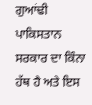ਗੁਆਂਢੀ ਪਾਕਿਸਤਾਨ ਸਰਕਾਰ ਦਾ ਕਿੰਨਾ ਹੱਥ ਹੈ ਅਤੇ ਇਸ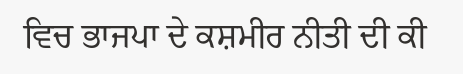ਵਿਚ ਭਾਜਪਾ ਦੇ ਕਸ਼ਮੀਰ ਨੀਤੀ ਦੀ ਕੀ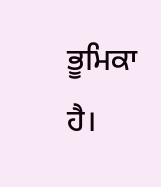ਭੂਮਿਕਾ ਹੈ।